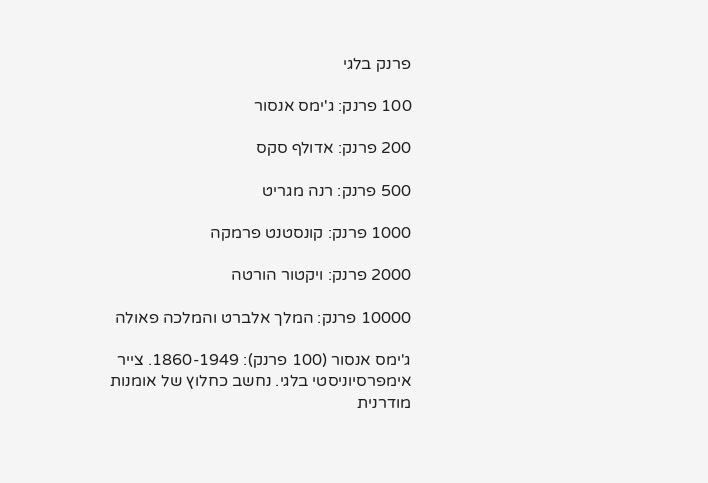פרנק בלגי

100 פרנק: ג'ימס אנסור

200 פרנק: אדולף סקס

500 פרנק: רנה מגריט

1000 פרנק: קונסטנט פרמקה

2000 פרנק: ויקטור הורטה

10000 פרנק: המלך אלברט והמלכה פאולה

ג'ימס אנסור (100 פרנק): 1860-1949. צייר אימפרסיוניסטי בלגי. נחשב כחלוץ של אומנות מודרנית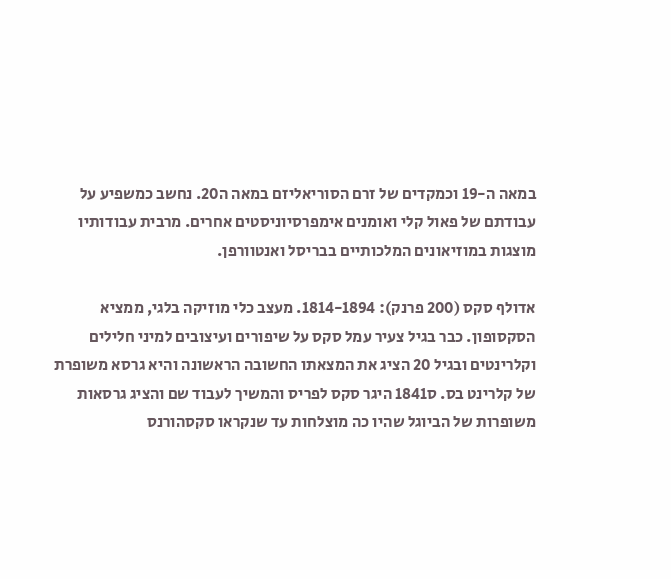במאה ה-19 וכמקדים של זרם הסוריאליזם במאה ה20. נחשב כמשפיע על עבודתם של פאול קלי ואומנים אימפרסיוניסטים אחרים. מרבית עבודותיו מוצגות במוזיאונים המלכותיים בבריסל ואנטוורפן.

אדולף סקס (200 פרנק): 1814-1894. מעצב כלי מוזיקה בלגי, ממציא הסקסופון. כבר בגיל צעיר עמל סקס על שיפורים ועיצובים למיני חלילים וקלרינטים ובגיל 20 הציג את המצאתו החשובה הראשונה והיא גרסא משופרת של קלרינט בס. ס1841 היגר סקס לפריס והמשיך לעבוד שם והציג גרסאות משופרות של הביוגל שהיו כה מוצלחות עד שנקראו סקסהורנס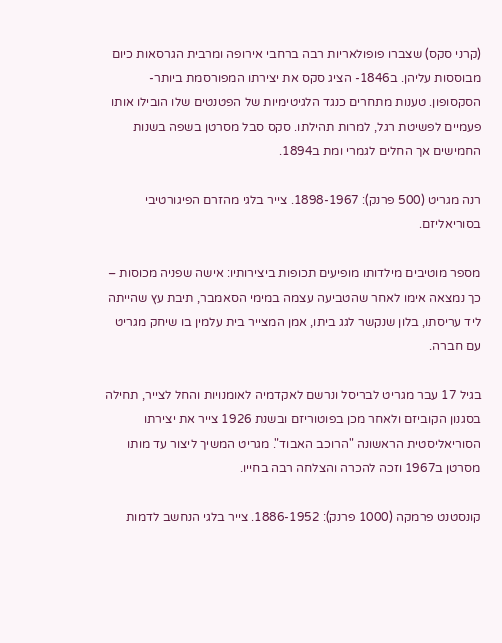(קרני סקס) שצברו פופולאריות רבה ברחבי אירופה ומרבית הגרסאות כיום מבוססות עליהן. ב1846- הציג סקס את יצירתו המפורסמת ביותר- הסקסופון. טענות מתחרים כנגד הלגיטימיות של הפטנטים שלו הובילו אותו פעמיים לפשיטת רגל, למרות תהילתו. סקס סבל מסרטן בשפה בשנות החמישים אך החלים לגמרי ומת ב1894.

רנה מגריט (500 פרנק): 1898-1967. צייר בלגי מהזרם הפיגורטיבי בסוריאליזם.

מספר מוטיבים מילדותו מופיעים תכופות ביצירותיו: אישה שפניה מכוסות – כך נמצאה אימו לאחר שהטביעה עצמה במימי הסאמבר, תיבת עץ שהייתה ליד עריסתו, בלון שנקשר לגג ביתו, אמן המצייר בית עלמין בו שיחק מגריט עם חברה.

בגיל 17 עבר מגריט לבריסל ונרשם לאקדמיה לאומנויות והחל לצייר, תחילה בסגנון הקוביזם ולאחר מכן בפוטוריזם ובשנת 1926 צייר את יצירתו הסוריאליסטית הראשונה "הרוכב האבוד". מגריט המשיך ליצור עד מותו מסרטן ב1967 וזכה להכרה והצלחה רבה בחייו.

קונסטנט פרמקה (1000 פרנק): 1886-1952. צייר בלגי הנחשב לדמות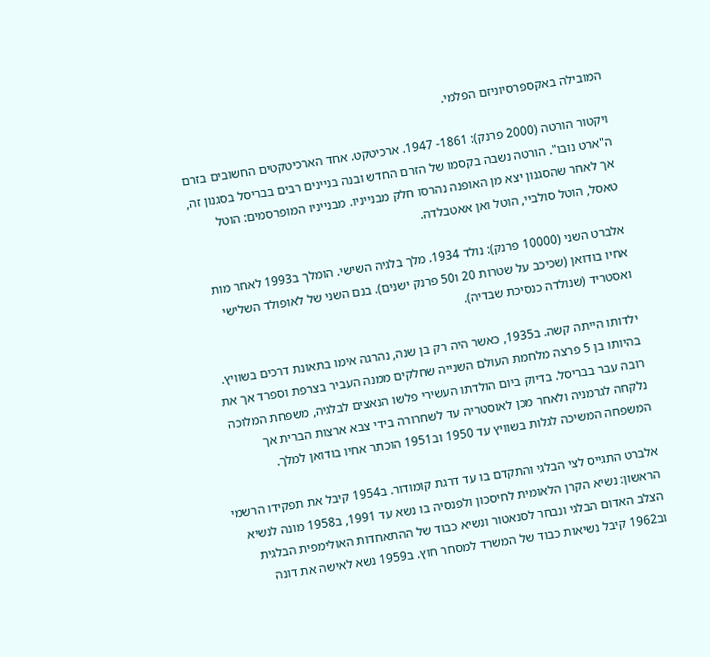המובילה באקספרסיוניזם הפלמי.

ויקטור הורטה (2000 פרנק): 1861- 1947. ארכיטקט. אחד הארכיטקטים החשובים בזרם ה"ארט נובו". הורטה נשבה בקסמו של הזרם החדש ובנה בניינים רבים בבריסל בסגנון זה, אך לאחר שהסגנון יצא מן האופנה נהרסו חלק מבנייניו. מבנייניו המופרסמים: הוטל טאסל, הוטל סולביי, הוטל ואן אאטבלדה.

אלברט השני (10000 פרנק): נולד 1934. מלך בלגיה השישי. הומלך ב1993 לאחר מות אחיו בודואן (שכיכב על שטרות 20 ו50 פרנק ישנים). בנם השני של לאופולד השלישי ואסטריד (שנולדה כנסיכת שבדיה).

ילדותו הייתה קשה. ב1935, כאשר היה רק בן שנה, נהרגה אימו בתאונת דרכים בשוויץ. בהיותו בן 5 פרצה מלחמת העולם השנייה שחלקים ממנה העביר בצרפת וספרד אך את רובה עבר בבריסל. בדיוק ביום הולדתו העשירי פלשו הנאצים לבלגיה, משפחת המלוכה נלקחה לגרמניה ולאחר מכן לאוסטריה עד לשחרורה בידי צבא ארצות הברית אך המשפחה המשיכה לגלות בשוויץ עד 1950 וב1951 הוכתר אחיו בודואן למלך.

אלברט התגייס לצי הבלגי והתקדם בו עד דרגת קומודור. ב1954 קיבל את תפקידו הרשמי הראשון: נשיא הקרן הלאומית לחיסכון ולפנסיה בו נשא עד 1991, ב1958 מונה לנשיא הצלב האדום הבלגי ונבחר לסנאטור ונשיא כבוד של ההתאחדות האולימפית הבלגית וב1962 קיבל נשיאות כבוד של המשרד למסחר חוץ. ב1959 נשא לאישה את דונה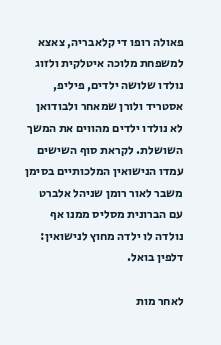פאולה רופו די קלאבריה, צאצא למשפחת מלוכה איטלקית ולזוג נולדו שלושה ילדים, פיליפ, אסטריד ולורן שמאחר ולבודואן לא נולדו ילדים מהווים את המשך השושלת. לקראת סוף השישים עמדו הנישואין המלכותיים בסימן משבר לאור רומן שניהל אלברט עם הברונית מסליס ממנו אף נולדה לו ילדה מחוץ לנישואין: דלפין בואל.

לאחר מות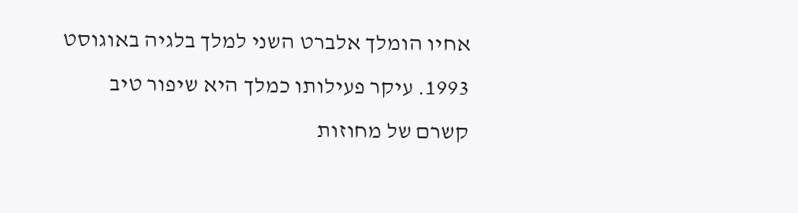אחיו הומלך אלברט השני למלך בלגיה באוגוסט 1993. עיקר פעילותו כמלך היא שיפור טיב קשרם של מחוזות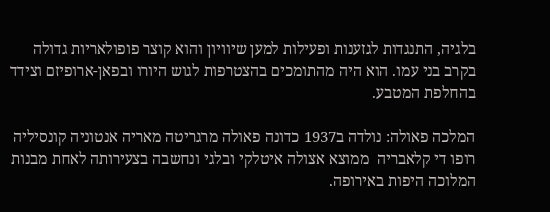בלגיה, התנגדות לגזענות ופעילות למען שיוויון והוא קוצר פופולאריות גדולה בקרב בני עמו. הוא היה מהתומכים בהצטרפות לגוש היורו ובפאן-ארופיזם וצידד בהחלפת המטבע.

המלכה פאולה: נולדה ב1937 כדונה פאולה מרגריטה מאריה אנטוניה קונסיליה רופו די קלאבריה  ממוצא אצולה איטלקי ובלגי ונחשבה בצעירותה לאחת מבנות המלוכה היפות באירופה.